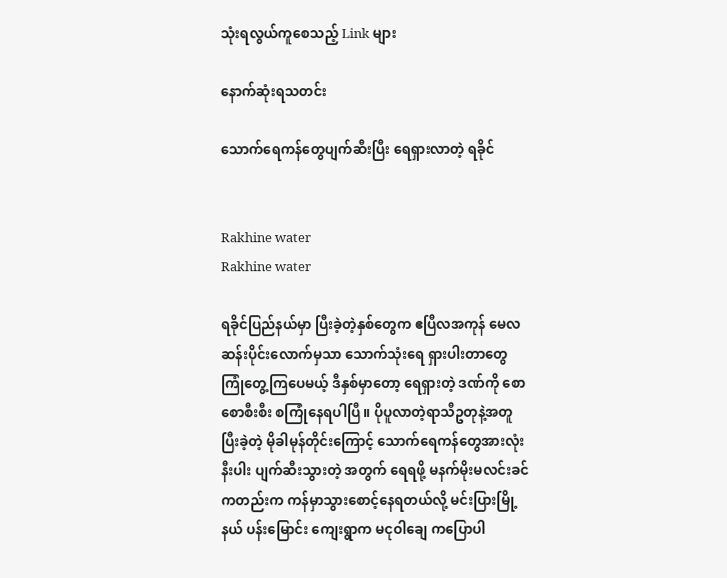သုံးရလွယ်ကူစေသည့် Link များ

နောက်ဆုံးရသတင်း

သောက်ရေကန်တွေပျက်ဆီးပြီး ရေရှားလာတဲ့ ရခိုင်


Rakhine water
Rakhine water

ရခိုင်ပြည်နယ်မှာ ပြီးခဲ့တဲ့နှစ်တွေက ဧပြီလအကုန် မေလဆန်းပိုင်းလောက်မှသာ သောက်သုံးရေ ရှားပါးတာတွေ ကြုံတွေ့ကြပေမယ့် ဒီနှစ်မှာတော့ ရေရှားတဲ့ ဒဏ်ကို စောစောစီးစီး စကြုံနေရပါပြီ။ ပိုပူလာတဲ့ရာသီဥတုနဲ့အတူ ပြီးခဲ့တဲ့ မိုခါမုန်တိုင်းကြောင့် သောက်ရေကန်တွေအားလုံးနီးပါး ပျက်ဆီးသွားတဲ့ အတွက် ရေရဖို့ မနက်မိုးမလင်းခင် ကတည်းက ကန်မှာသွားစောင့်နေရတယ်လို့ မင်းပြားမြို့နယ် ပန်းမြောင်း ကျေးရွာက မငုဝါချေ ကပြောပါ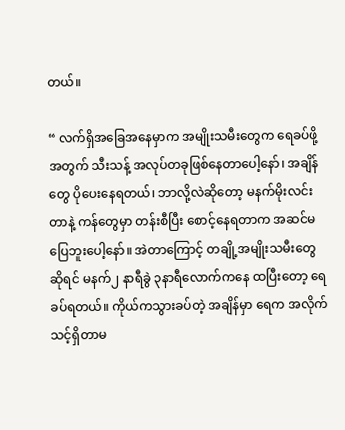တယ်။

“ လက်ရှိအခြေအနေမှာက အမျိုးသမီးတွေက ရေခပ်ဖို့အတွက် သီးသန့် အလုပ်တခုဖြစ်နေတာပေါ့နော်၊ အချိန်တွေ ပိုပေးနေရတယ်၊ ဘာလို့လဲဆိုတော့ မနက်မိုးလင်းတာနဲ့ ကန်တွေမှာ တန်းစီပြီး စောင့်နေရတာက အဆင်မပြေဘူးပေါ့နော်။ အဲတာကြောင့် တချို့အမျိုးသမီးတွေ ဆိုရင် မနက်၂ နာရီခွဲ ၃နာရီလောက်ကနေ ထပြီးတော့ ရေခပ်ရတယ်။ ကိုယ်ကသွားခပ်တဲ့ အချိန်မှာ ရေက အလိုက်သင့်ရှိတာမ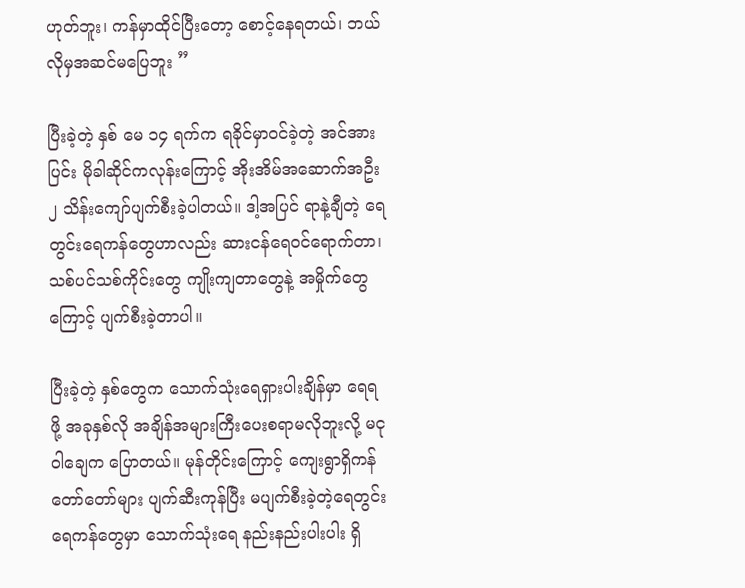ဟုတ်ဘူး၊ ကန်မှာထိုင်ပြီးတော့ စောင့်နေရတယ်၊ ဘယ်လိုမှအဆင်မပြေဘူး ”

ပြီးခဲ့တဲ့ နှစ် မေ ၁၄ ရက်က ရခိုင်မှာဝင်ခဲ့တဲ့ အင်အားပြင်း မိုခါဆိုင်ကလုန်းကြောင့် အိုးအိမ်အဆောက်အဦး ၂ သိန်းကျော်ပျက်စီးခဲ့ပါတယ်။ ဒါ့အပြင် ရာနဲ့ချီတဲ့ ရေတွင်းရေကန်တွေဟာလည်း ဆားငန်ရေဝင်ရောက်တာ၊ သစ်ပင်သစ်ကိုင်းတွေ ကျိုးကျတာတွေနဲ့ အမှိုက်တွေကြောင့် ပျက်စီးခဲ့တာပါ။

ပြီးခဲ့တဲ့ နှစ်တွေက သောက်သုံးရေရှားပါးချိန်မှာ ရေရဖို့ အခုနှစ်လို အချိန်အများကြီးပေးစရာမလိုဘူးလို့ မငုဝါချေက ပြောတယ်။ မုန်တိုင်းကြောင့် ကျေးရွာရှိကန်တော်တော်များ ပျက်ဆီးကုန်ပြီး မပျက်စီးခဲ့တဲ့ရေတွင်းရေကန်တွေမှာ သောက်သုံးရေ နည်းနည်းပါးပါး ရှိ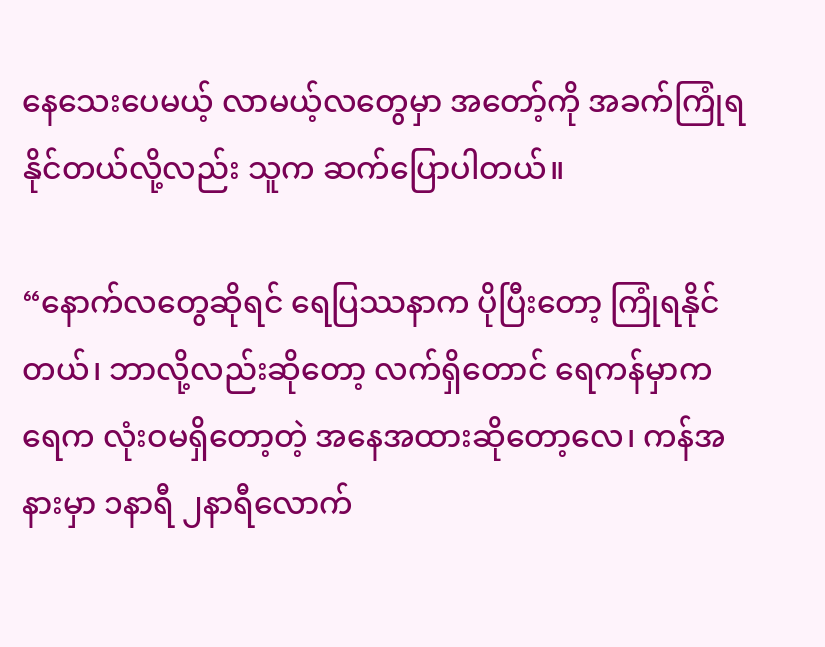နေသေးပေမယ့် လာမယ့်လတွေမှာ အတော့်ကို အခက်ကြုံရနိုင်တယ်လို့လည်း သူက ဆက်ပြောပါတယ်။

“နောက်လတွေဆိုရင် ရေပြဿနာက ပိုပြီးတော့ ကြုံရနိုင်တယ်၊ ဘာလို့လည်းဆိုတော့ လက်ရှိတောင် ရေကန်မှာက ရေက လုံးဝမရှိတော့တဲ့ အနေအထားဆိုတော့လေ၊ ကန်အနားမှာ ၁နာရီ ၂နာရီလောက်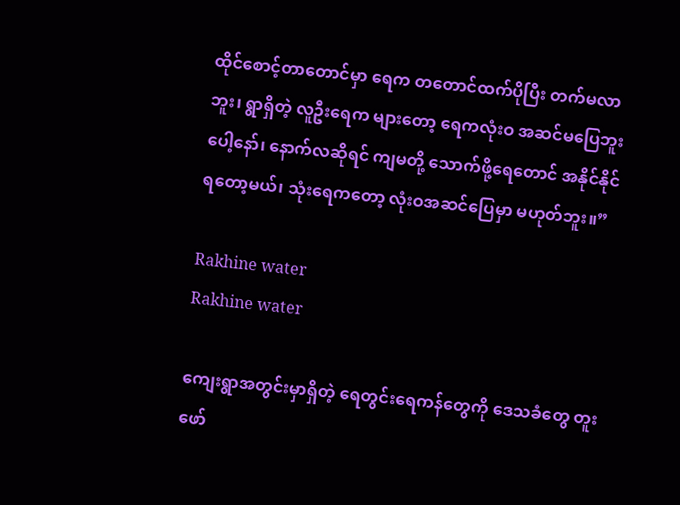ထိုင်စောင့်တာတောင်မှာ ရေက တတောင်ထက်ပိုပြီး တက်မလာဘူး၊ ရွာရှိတဲ့ လူဦးရေက များတော့ ရေကလုံးဝ အဆင်မပြေဘူးပေါ့နော်၊ နောက်လဆိုရင် ကျမတို့ သောက်ဖို့ရေတောင် အနိုင်နိုင်ရတော့မယ်၊ သုံးရေကတော့ လုံးဝအဆင်ပြေမှာ မဟုတ်ဘူး။”

Rakhine water
Rakhine water

ကျေးရွာအတွင်းမှာရှိတဲ့ ရေတွင်းရေကန်တွေကို ဒေသခံတွေ တူးဖော်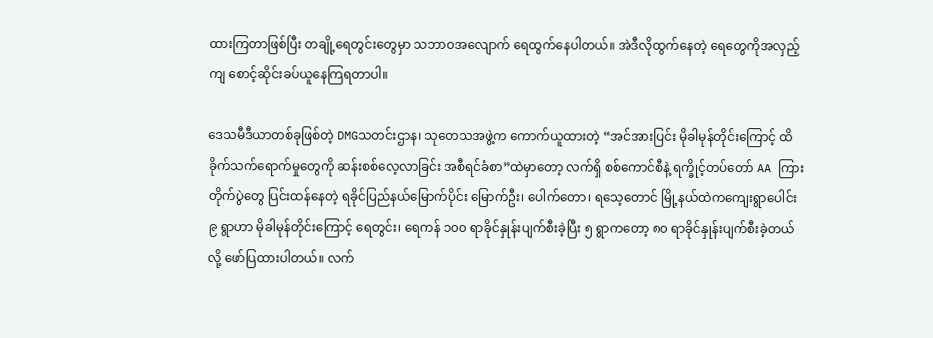ထားကြတာဖြစ်ပြီး တချို့ရေတွင်းတွေမှာ သဘာဝအလျောက် ရေထွက်နေပါတယ်။ အဲဒီလိုထွက်နေတဲ့ ရေတွေကိုအလှည့်ကျ စောင့်ဆိုင်းခပ်ယူနေကြရတာပါ။

ဒေသမီဒီယာတစ်ခုဖြစ်တဲ့ DMGသတင်းဌာန၊ သုတေသအဖွဲ့က ကောက်ယူထားတဲ့ “အင်အားပြင်း မိုခါမုန်တိုင်းကြောင့် ထိခိုက်သက်ရောက်မှုတွေကို ဆန်းစစ်လေ့လာခြင်း အစီရင်ခံစာ”ထဲမှာတော့ လက်ရှိ စစ်ကောင်စီနဲ့ ရက္ခိုင့်တပ်တော် AA ကြား တိုက်ပွဲတွေ ပြင်းထန်နေတဲ့ ရခိုင်ပြည်နယ်မြောက်ပိုင်း မြောက်ဦး၊ ပေါက်တော၊ ရသေ့တောင် မြို့နယ်ထဲကကျေးရွာပေါင်း ၉ ရွာဟာ မိုခါမုန်တိုင်းကြောင့် ရေတွင်း၊ ရေကန် ၁၀၀ ရာခိုင်နှုန်းပျက်စီးခဲ့ပြီး ၅ ရွာကတော့ ၈၀ ရာခိုင်နှုန်းပျက်စီးခဲ့တယ်လို့ ဖော်ပြထားပါတယ်။ လက်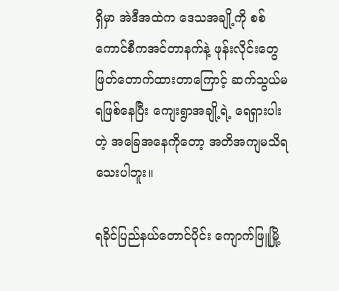ရှိမှာ အဲဒီအထဲက ဒေသအချို့ကို စစ်ကောင်စီကအင်တာနက်နဲ့ ဖုန်းလိုင်းတွေ ဖြတ်တောက်ထားတာကြောင့် ဆက်သွယ်မရဖြစ်နေပြီး ကျေးရွာအချို့ရဲ့ ရေရှားပါးတဲ့ အခြေအနေကိုတော့ အတိအကျမသိရသေးပါဘူး။

ရခိုင်ပြည်နယ်တောင်ပိုင်း ကျောက်ဖြူမြို့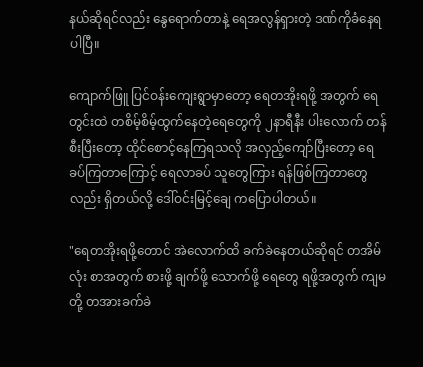နယ်ဆိုရင်လည်း နွေရောက်တာနဲ့ ရေအလွန်ရှားတဲ့ ဒဏ်ကိုခံနေရပါပြီ။

ကျောက်ဖြူ ပြင်ဝန်းကျေးရွာမှာတော့ ရေတအိုးရဖို့ အတွက် ရေတွင်းထဲ တစိမ့်စိမ့်ထွက်နေတဲ့ရေတွေကို ၂နာရီနီး ပါးလောက် တန်စီးပြီးတော့ ထိုင်စောင့်နေကြရသလို အလှည့်ကျော်ပြီးတော့ ရေခပ်ကြတာကြောင့် ရေလာခပ် သူတွေကြား ရန်ဖြစ်ကြတာတွေ လည်း ရှိတယ်လို့ ဒေါ်ဝင်းမြင့်ချေ ကပြောပါတယ်။

"ရေတအိုးရဖို့တောင် အဲလောက်ထိ ခက်ခဲနေတယ်ဆိုရင် တအိမ်လုံး စာအတွက် စားဖို့ ချက်ဖို့ သောက်ဖို့ ရေတွေ ရဖို့အတွက် ကျမတို့ တအားခက်ခဲ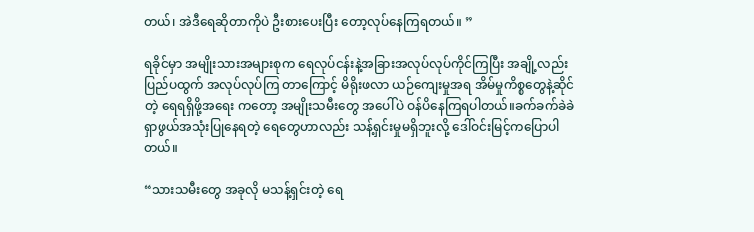တယ်၊ အဲဒီရေဆိုတာကိုပဲ ဦးစားပေးပြီး တော့လုပ်နေကြရတယ်။ ”

ရခိုင်မှာ အမျိုးသားအများစုက ရေလုပ်ငန်းနဲ့အခြားအလုပ်လုပ်ကိုင်ကြပြီး အချို့လည်း ပြည်ပထွက် အလုပ်လုပ်ကြ တာကြောင့် မိရိုးဖလာ ယဉ်ကျေးမှုအရ အိမ်မှုကိစ္စတွေနဲ့ဆိုင်တဲ့ ရေရရှိဖို့အရေး ကတော့ အမျိုးသမီးတွေ အပေါ်ပဲ ဝန်ပိနေကြရပါတယ်။ခက်ခက်ခဲခဲရှာဖွယ်အသုံးပြုနေရတဲ့ ရေတွေဟာလည်း သန့်ရှင်းမှုမရှိဘူးလို့ ဒေါ်ဝင်းမြင့်ကပြောပါတယ်။

“သားသမီးတွေ အခုလို မသန့်ရှင်းတဲ့ ရေ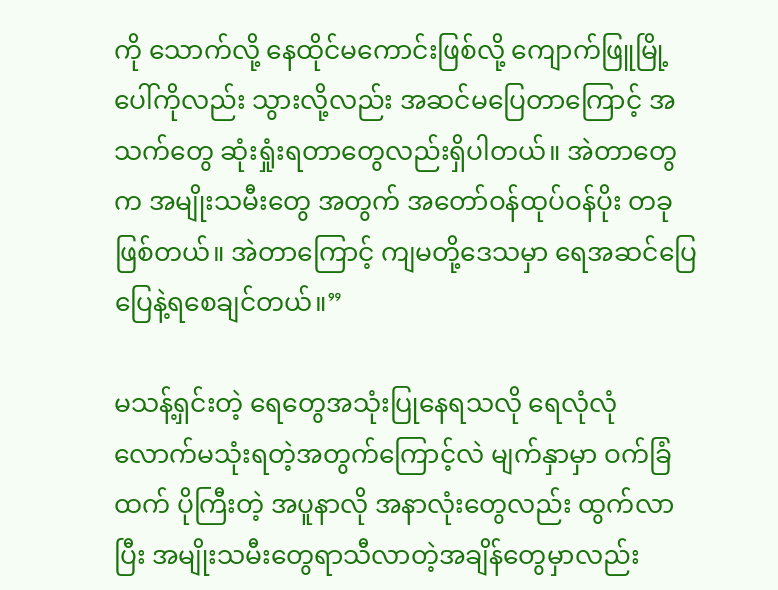ကို သောက်လို့ နေထိုင်မကောင်းဖြစ်လို့ ကျောက်ဖြူမြို့ပေါ်ကိုလည်း သွားလို့လည်း အဆင်မပြေတာကြောင့် အသက်တွေ ဆုံးရှုံးရတာတွေလည်းရှိပါတယ်။ အဲတာတွေက အမျိုးသမီးတွေ အတွက် အတော်ဝန်ထုပ်ဝန်ပိုး တခုဖြစ်တယ်။ အဲတာကြောင့် ကျမတို့ဒေသမှာ ရေအဆင်ပြေပြေနဲ့ရစေချင်တယ်။”

မသန့်ရှင်းတဲ့ ရေတွေအသုံးပြုနေရသလို ရေလုံလုံလောက်မသုံးရတဲ့အတွက်ကြောင့်လဲ မျက်နှာမှာ ဝက်ခြံထက် ပိုကြီးတဲ့ အပူနာလို အနာလုံးတွေလည်း ထွက်လာပြီး အမျိုးသမီးတွေရာသီလာတဲ့အချိန်တွေမှာလည်း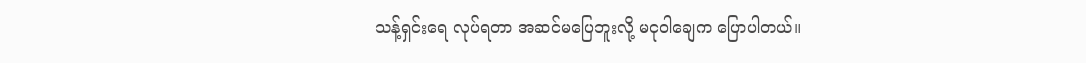သန့်ရှင်းရေ လုပ်ရတာ အဆင်မပြေဘူးလို့ မငုဝါချေက ပြောပါတယ်။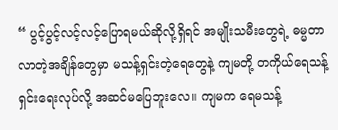“ ပွင့်ပွင့်လင့်လင့်ပြောရမယ်ဆိုလို့ရှိရင် အမျိုးသမီးတွေရဲ့ ဓမ္မတာလာတဲ့အချိန်တွေမှာ မသန့်ရှင်းတဲ့ရေတွေနဲ့ ကျမတို့ တကိုယ်ရေသန့်ရှင်းရေးလုပ်လို့ အဆင်မပြေဘူးလေ။ ကျမက ရေမသန့်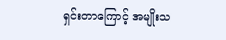ရှင်းတာကြောင့် အမျိုးသ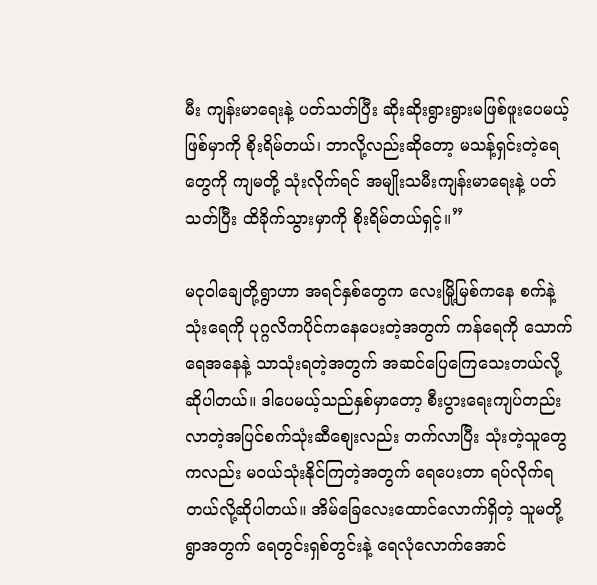မီး ကျန်းမာရေးနဲ့ ပတ်သတ်ပြီး ဆိုးဆိုးရွားရွားမဖြစ်ဖူးပေမယ့် ဖြစ်မှာကို စိုးရိမ်တယ်၊ ဘာလို့လည်းဆိုတော့ မသန့်ရှင်းတဲ့ရေတွေကို ကျမတို့ သုံးလိုက်ရင် အမျိုးသမီးကျန်းမာရေးနဲ့ ပတ်သတ်ပြီး ထိခိုက်သွားမှာကို စိုးရိမ်တယ်ရှင့်။”

မငုဝါချေတို့ရွာဟာ အရင်နှစ်တွေက လေးမြို့မြစ်ကနေ စက်နဲ့ သုံးရေကို ပုဂ္ဂလိကပိုင်ကနေပေးတဲ့အတွက် ကန်ရေကို သောက်ရေအနေနဲ့ သာသုံးရတဲ့အတွက် အဆင်ပြေကြေသေးတယ်လို့ဆိုပါတယ်။ ဒါပေမယ့်သည်နှစ်မှာတော့ စီးပွားရေးကျပ်တည်းလာတဲ့အပြင်စက်သုံးဆီစျေးလည်း တက်လာပြီး သုံးတဲ့သူတွေကလည်း မဝယ်သုံးနိုင်ကြတဲ့အတွက် ရေပေးတာ ရပ်လိုက်ရတယ်လို့ဆိုပါတယ်။ အိမ်ခြေလေးထောင်လောက်ရှိတဲ့ သူမတို့ရွာအတွက် ရေတွင်းရှစ်တွင်းနဲ့ ရေလုံလောက်အောင်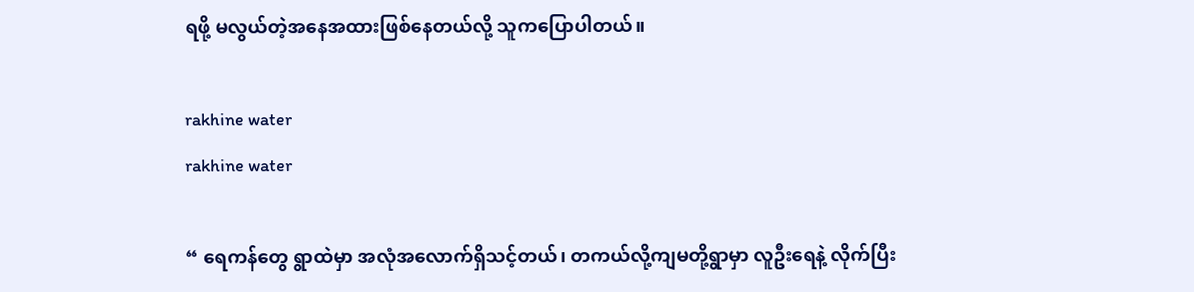ရဖို့ မလွယ်တဲ့အနေအထားဖြစ်နေတယ်လို့ သူကပြောပါတယ်။

rakhine water
rakhine water

“ ရေကန်တွေ ရွာထဲမှာ အလုံအလောက်ရှိသင့်တယ်၊ တကယ်လို့ကျမတို့ရွာမှာ လူဦးရေနဲ့ လိုက်ပြီး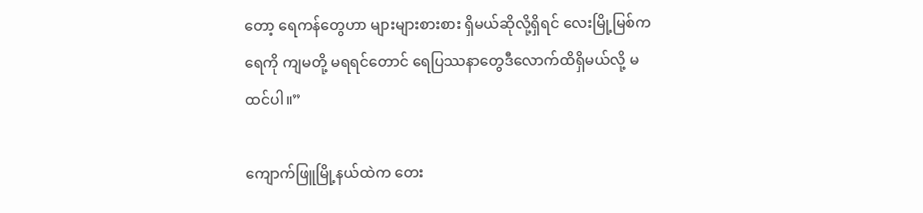တော့ ရေကန်တွေဟာ များများစားစား ရှိမယ်ဆိုလို့ရှိရင် လေးမြို့မြစ်ကရေကို ကျမတို့ မရရင်တောင် ရေပြဿနာတွေဒီလောက်ထိရှိမယ်လို့ မထင်ပါ။”

ကျောက်ဖြူမြို့နယ်ထဲက တေး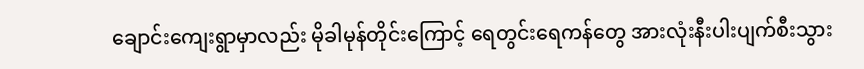ချောင်းကျေးရွာမှာလည်း မိုခါမုန်တိုင်းကြောင့် ရေတွင်းရေကန်တွေ အားလုံးနီးပါးပျက်စီးသွား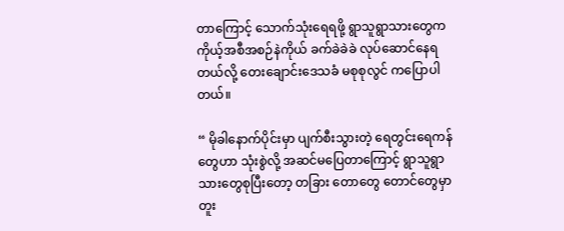တာကြောင့် သောက်သုံးရေရဖို့ ရွာသူရွာသားတွေက ကိုယ့်အစီအစဉ်နဲကိုယ် ခက်ခဲခဲခဲ လုပ်ဆောင်နေရတယ်လို့ တေးချောင်းဒေသခံ မစုစုလွင် ကပြောပါတယ်။

“ မိုခါနောက်ပိုင်းမှာ ပျက်စီးသွားတဲ့ ရေတွင်းရေကန်တွေဟာ သုံးစွဲလို့ အဆင်မပြေတာကြောင့် ရွာသူရွာသားတွေစုပြီးတော့ တခြား တောတွေ တောင်တွေမှာ တူး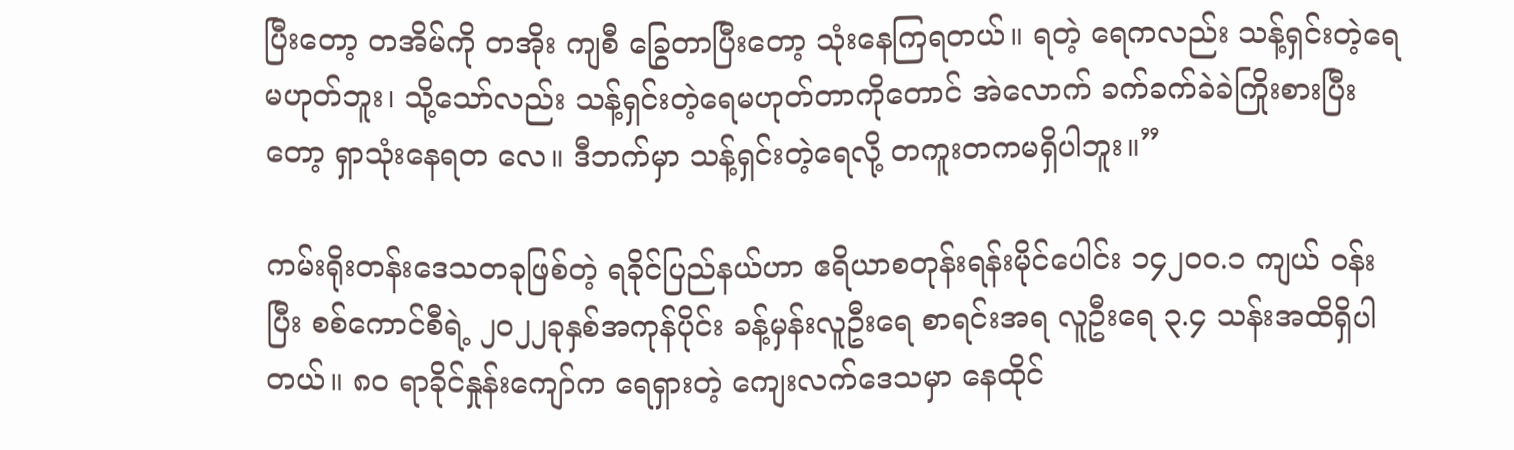ပြီးတော့ တအိမ်ကို တအိုး ကျစီ ခြွေတာပြီးတော့ သုံးနေကြရတယ်။ ရတဲ့ ရေကလည်း သန့်ရှင်းတဲ့ရေမဟုတ်ဘူး၊ သို့သော်လည်း သန့်ရှင်းတဲ့ရေမဟုတ်တာကိုတောင် အဲလောက် ခက်ခက်ခဲခဲကြိုးစားပြီး တော့ ရှာသုံးနေရတ လေ။ ဒီဘက်မှာ သန့်ရှင်းတဲ့ရေလို့ တကူးတကမရှိပါဘူး။”

ကမ်းရိုးတန်းဒေသတခုဖြစ်တဲ့ ရခိုင်ပြည်နယ်ဟာ ဧရိယာစတုန်းရန်းမိုင်ပေါင်း ၁၄၂၀၀.၁ ကျယ် ဝန်းပြီး စစ်ကောင်စီရဲ့ ၂၀၂၂ခုနှစ်အကုန်ပိုင်း ခန့်မှန်းလူဦးရေ စာရင်းအရ လူဦးရေ ၃.၄ သန်းအထိရှိပါတယ်။ ၈၀ ရာခိုင်နှုန်းကျော်က ရေရှားတဲ့ ကျေးလက်ဒေသမှာ နေထိုင်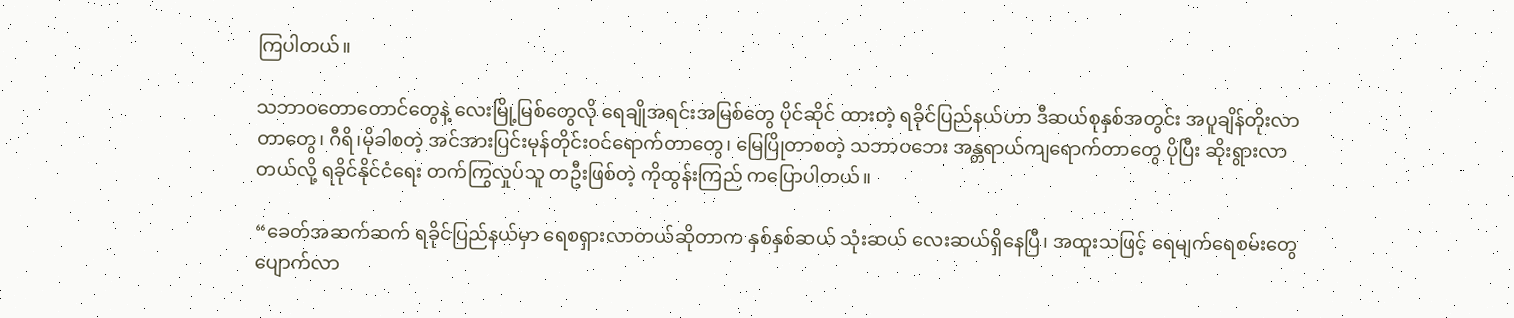ကြပါတယ်။

သဘာဝတောတောင်တွေနဲ့ လေးမြို့မြစ်တွေလို ရေချိုအရင်းအမြစ်တွေ ပိုင်ဆိုင် ထားတဲ့ ရခိုင်ပြည်နယ်ဟာ ဒီဆယ်စုနှစ်အတွင်း အပူချိန်တိုးလာတာတွေ၊ ဂီရိ၊မိုခါစတဲ့ အင်အားပြင်းမုန်တိုင်းဝင်ရောက်တာတွေ၊ မြေပြိုတာစတဲ့ သဘာဝဘေး အန္တရာယ်ကျရောက်တာတွေ ပိုပြီး ဆိုးရွားလာတယ်လို့ ရခိုင်နိုင်ငံရေး တက်ကြွလှုပ်သူ တဦးဖြစ်တဲ့ ကိုထွန်းကြည် ကပြောပါတယ်။

“ခေတ်အဆက်ဆက် ရခိုင်ပြည်နယ်မှာ ရေစရှားလာတယ်ဆိုတာက နှစ်နှစ်ဆယ် သုံးဆယ် လေးဆယ်ရှိနေပြီ၊ အထူးသဖြင့် ရေမျက်ရေစမ်းတွေ ပျောက်လာ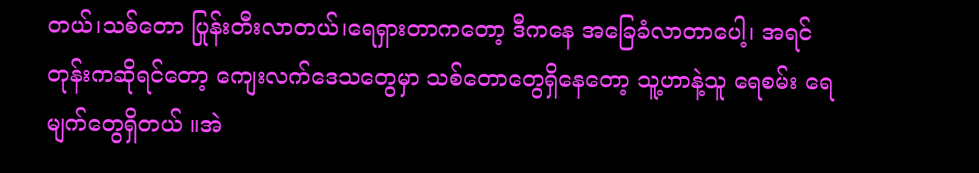တယ်၊သစ်တော ပြုန်းတီးလာတယ်၊ရေရှားတာကတော့ ဒီကနေ အခြေခံလာတာပေါ့၊ အရင်တုန်းကဆိုရင်တော့ ကျေးလက်ဒေသတွေမှာ သစ်တောတွေရှိနေတော့ သူ့ဟာနဲ့သူ ရေစမ်း ရေမျက်တွေရှိတယ် ။အဲ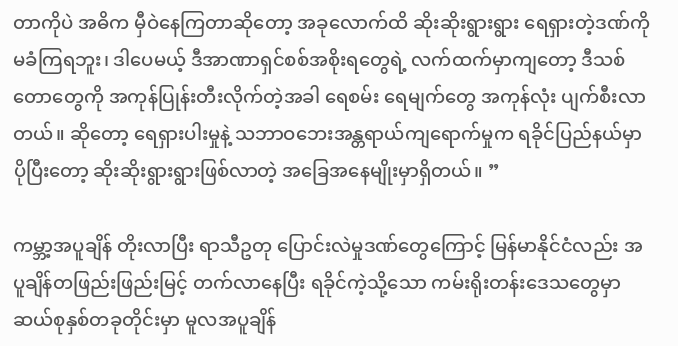တာကိုပဲ အဓိက မှီဝဲနေကြတာဆိုတော့ အခုလောက်ထိ ဆိုးဆိုးရွားရွား ရေရှားတဲ့ဒဏ်ကို မခံကြရဘူး၊ ဒါပေမယ့် ဒီအာဏာရှင်စစ်အစိုးရတွေရဲ့ လက်ထက်မှာကျတော့ ဒီသစ်တောတွေကို အကုန်ပြုန်းတီးလိုက်တဲ့အခါ ရေစမ်း ရေမျက်တွေ အကုန်လုံး ပျက်စီးလာတယ်။ ဆိုတော့ ရေရှားပါးမှုနဲ့ သဘာဝဘေးအန္တရာယ်ကျရောက်မှုက ရခိုင်ပြည်နယ်မှာပိုပြီးတော့ ဆိုးဆိုးရွားရွားဖြစ်လာတဲ့ အခြေအနေမျိုးမှာရှိတယ်။ ”

ကမ္ဘာ့အပူချိန် တိုးလာပြီး ရာသီဥတု ပြောင်းလဲမှုဒဏ်တွေကြောင့် မြန်မာနိုင်ငံလည်း အပူချိန်တဖြည်းဖြည်းမြင့် တက်လာနေပြီး ရခိုင်ကဲ့သို့သော ကမ်းရိုးတန်းဒေသတွေမှာ ဆယ်စုနှစ်တခုတိုင်းမှာ မူလအပူချိန်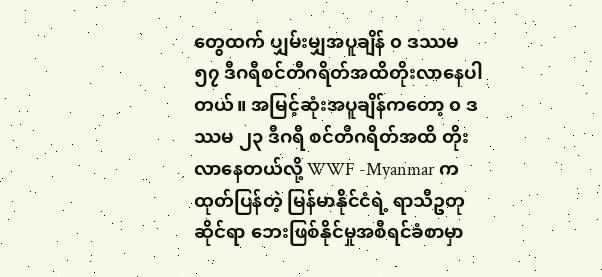တွေထက် ပျှမ်းမျှအပူချိန် ၀ ဒဿမ ၅၇ ဒီဂရီစင်တီဂရိတ်အထိတိုးလာနေပါတယ်။ အမြင့်ဆုံးအပူချိန်ကတော့ ၀ ဒဿမ ၂၃ ဒီဂရီ စင်တီဂရိတ်အထိ တိုး လာနေတယ်လို့ WWF -Myanmar က ထုတ်ပြန်တဲ့ မြန်မာနိုင်ငံရဲ့ ရာသီဥတု ဆိုင်ရာ ဘေးဖြစ်နိုင်မှုအစီရင်ခံစာမှာ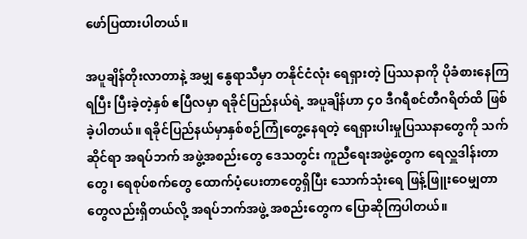ဖော်ပြထားပါတယ်။

အပူချိန်တိုးလာတာနဲ့ အမျှ နွေရာသီမှာ တနိုင်ငံလုံး ရေရှားတဲ့ ပြဿနာကို ပိုခံစားနေကြရပြီး ပြီးခဲ့တဲ့နှစ် ဧပြီလမှာ ရခိုင်ပြည်နယ်ရဲ့ အပူချိန်ဟာ ၄၀ ဒီဂရီစင်တီဂရိတ်ထိ ဖြစ်ခဲ့ပါတယ်။ ရခိုင်ပြည်နယ်မှာနှစ်စဉ်ကြုံတွေ့နေရတဲ့ ရေရှားပါးမှုပြဿနာတွေကို သက်ဆိုင်ရာ အရပ်ဘက် အဖွဲ့အစည်းတွေ ဒေသတွင်း ကူညီရေးအဖွဲ့တွေက ရေလှူဒါန်းတာတွေ၊ ရေစုပ်စက်တွေ ထောက်ပံ့ပေးတာတွေရှိပြီး သောက်သုံးရေ ဖြန့်ဖြူးဝေမျှတာတွေလည်းရှိတယ်လို့ အရပ်ဘက်အဖွဲ့ အစည်းတွေက ပြောဆိုကြပါတယ်။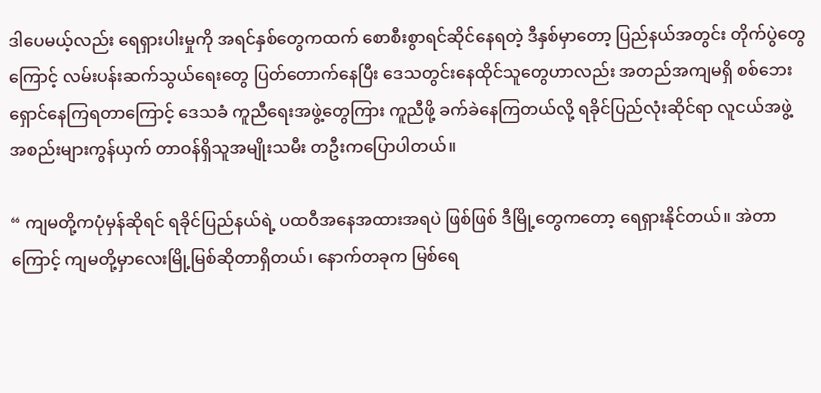ဒါပေမယ့်လည်း ရေရှားပါးမှုကို အရင်နှစ်တွေကထက် စောစီးစွာရင်ဆိုင်နေရတဲ့ ဒီနှစ်မှာတော့ ပြည်နယ်အတွင်း တိုက်ပွဲတွေကြောင့် လမ်းပန်းဆက်သွယ်ရေးတွေ ပြတ်တောက်နေပြီး ဒေသတွင်းနေထိုင်သူတွေဟာလည်း အတည်အကျမရှိ စစ်ဘေးရှောင်နေကြရတာကြောင့် ဒေသခံ ကူညီရေးအဖွဲ့တွေကြား ကူညီဖို့ ခက်ခဲနေကြတယ်လို့ ရခိုင်ပြည်လုံးဆိုင်ရာ လူငယ်အဖွဲ့အစည်းများကွန်ယှက် တာဝန်ရှိသူအမျိုးသမီး တဦးကပြောပါတယ်။

“ ကျမတို့ကပုံမှန်ဆိုရင် ရခိုင်ပြည်နယ်ရဲ့ ပထဝီအနေအထားအရပဲ ဖြစ်ဖြစ် ဒီမြို့တွေကတော့ ရေရှားနိုင်တယ်။ အဲတာကြောင့် ကျမတို့မှာလေးမြို့မြစ်ဆိုတာရှိတယ်၊ နောက်တခုက မြစ်ရေ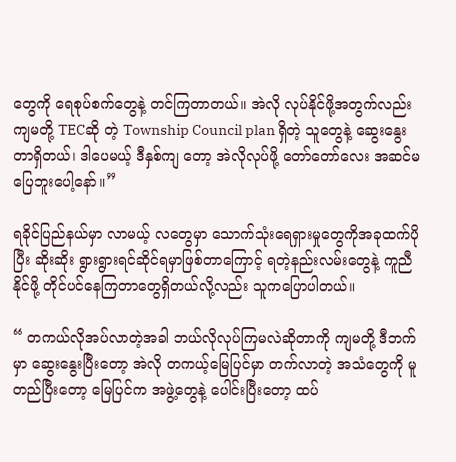တွေကို ရေစုပ်စက်တွေနဲ့ တင်ကြတာတယ်။ အဲလို လုပ်နိုင်ဖို့အတွက်လည်း ကျမတို့ TECဆို တဲ့ Township Council plan ရှိတဲ့ သူတွေနဲ့ ဆွေးနွေးတာရှိတယ်၊ ဒါပေမယ့် ဒီနှစ်ကျ တော့ အဲလိုလုပ်ဖို့ တော်တော်လေး အဆင်မပြေဘူးပေါ့နော်။”

ရခိုင်ပြည်နယ်မှာ လာမယ့် လတွေမှာ သောက်သုံးရေရှားမှုတွေကိုအခုထက်ပိုပြီး ဆိုးဆိုး ရွားရွားရင်ဆိုင်ရမှာဖြစ်တာကြောင့် ရတဲ့နည်းလမ်းတွေနဲ့ ကူညီနိုင်ဖို့ တိုင်ပင်နေကြတာတွေရှိတယ်လို့လည်း သူကပြောပါတယ်။

“ တကယ်လိုအပ်လာတဲ့အခါ ဘယ်လိုလုပ်ကြမလဲဆိုတာကို ကျမတို့ ဒီဘက်မှာ ဆွေးနွေးပြီးတော့ အဲလို တကယ့်မြေပြင်မှာ တက်လာတဲ့ အသံတွေကို မူတည်ပြီးတော့ မြေပြင်က အဖွဲ့တွေနဲ့ ပေါင်းပြီးတော့ ထပ်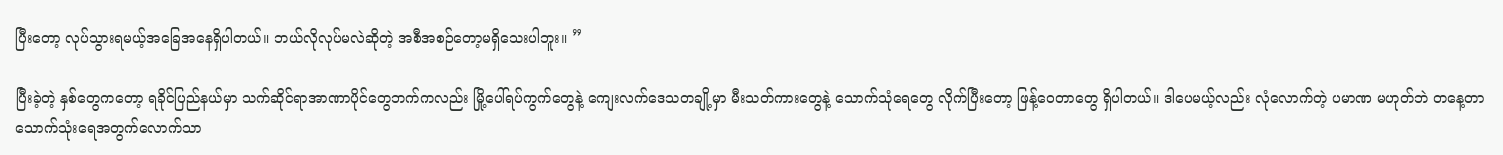ပြီးတော့ လုပ်သွားရမယ့်အခြေအနေရှိပါတယ်။ ဘယ်လိုလုပ်မလဲဆိုတဲ့ အစီအစဉ်တော့မရှိသေးပါဘူး။ ”

ပြီးခဲ့တဲ့ နှစ်တွေကတော့ ရခိုင်ပြည်နယ်မှာ သက်ဆိုင်ရာအာဏာပိုင်တွေဘက်ကလည်း မြို့ပေါ်ရပ်ကွက်တွေနဲ့ ကျေးလက်ဒေသတချို့မှာ မီးသတ်ကားတွေနဲ့ သောက်သုံရေတွေ လိုက်ပြီးတော့ ဖြန့်ဝေတာတွေ ရှိပါတယ်။ ဒါပေမယ့်လည်း လုံလောက်တဲ့ ပမာဏ မဟုတ်ဘဲ တနေ့တာ သောက်သုံးရေအတွက်လောက်သာ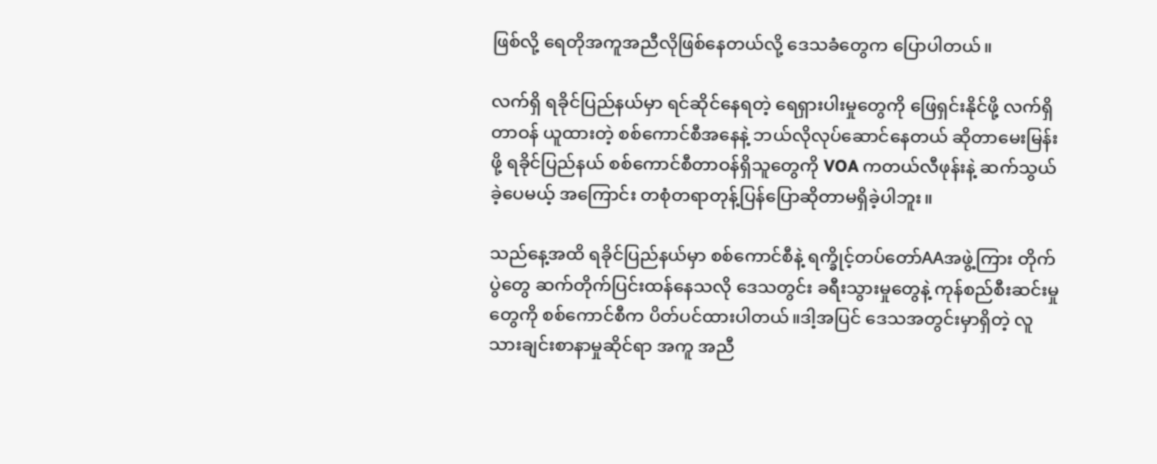ဖြစ်လို့ ရေတိုအကူအညီလိုဖြစ်နေတယ်လို့ ဒေသခံတွေက ပြောပါတယ်။

လက်ရှိ ရခိုင်ပြည်နယ်မှာ ရင်ဆိုင်နေရတဲ့ ရေရှားပါးမှုတွေကို ဖြေရှင်းနိုင်ဖို့ လက်ရှိတာဝန် ယူထားတဲ့ စစ်ကောင်စီအနေနဲ့ ဘယ်လိုလုပ်ဆောင်နေတယ် ဆိုတာမေးမြန်းဖို့ ရခိုင်ပြည်နယ် စစ်ကောင်စီတာဝန်ရှိသူတွေကို VOA ကတယ်လီဖုန်းနဲ့ ဆက်သွယ်ခဲ့ပေမယ့် အကြောင်း တစုံတရာတုန့်ပြန်ပြောဆိုတာမရှိခဲ့ပါဘူး။

သည်နေ့အထိ ရခိုင်ပြည်နယ်မှာ စစ်ကောင်စီနဲ့ ရက္ခိုင့်တပ်တော်AAအဖွဲ့ကြား တိုက်ပွဲတွေ ဆက်တိုက်ပြင်းထန်နေသလို ဒေသတွင်း ခရီးသွားမှုတွေနဲ့ ကုန်စည်စီးဆင်းမှုတွေကို စစ်ကောင်စီက ပိတ်ပင်ထားပါတယ်။ဒါ့အပြင် ဒေသအတွင်းမှာရှိတဲ့ လူသားချင်းစာနာမှုဆိုင်ရာ အကူ အညီ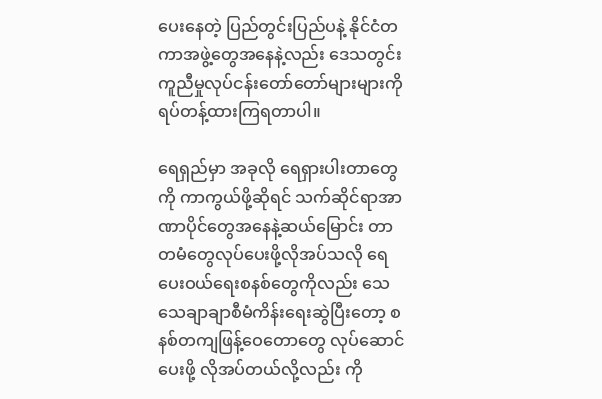ပေးနေတဲ့ ပြည်တွင်းပြည်ပနဲ့ နိုင်ငံတကာအဖွဲ့တွေအနေနဲ့လည်း ဒေသတွင်း ကူညီမှုလုပ်ငန်းတော်တော်များများကို ရပ်တန့်ထားကြရတာပါ။

ရေရှည်မှာ အခုလို ရေရှားပါးတာတွေကို ကာကွယ်ဖို့ဆိုရင် သက်ဆိုင်ရာအာဏာပိုင်တွေအနေနဲ့ဆယ်မြောင်း တာတမံတွေလုပ်ပေးဖို့လိုအပ်သလို ရေပေးဝယ်ရေးစနစ်တွေကိုလည်း သေသေချာချာစီမံကိန်းရေးဆွဲပြီးတော့ စနစ်တကျဖြန့်ဝေတောတွေ လုပ်ဆောင်ပေးဖို့ လိုအပ်တယ်လို့လည်း ကို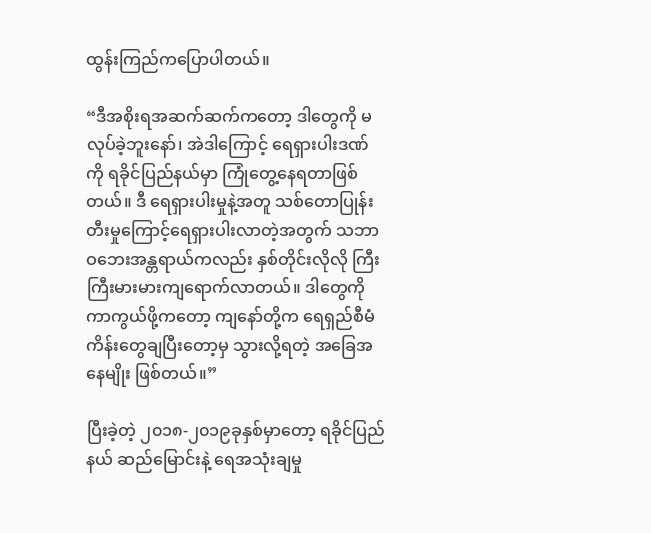ထွန်းကြည်ကပြောပါတယ်။

“ဒီအစိုးရအဆက်ဆက်ကတော့ ဒါတွေကို မလုပ်ခဲ့ဘူးနော်၊ အဲဒါကြောင့် ရေရှားပါးဒဏ်ကို ရခိုင်ပြည်နယ်မှာ ကြုံတွေ့နေရတာဖြစ်တယ်။ ဒီ ရေရှားပါးမှုနဲ့အတူ သစ်တောပြုန်းတီးမှုကြောင့်ရေရှားပါးလာတဲ့အတွက် သဘာဝဘေးအန္တရာယ်ကလည်း နှစ်တိုင်းလိုလို ကြီးကြီးမားမားကျရောက်လာတယ်။ ဒါတွေကို ကာကွယ်ဖို့ကတော့ ကျနော်တို့က ရေရှည်စီမံကိန်းတွေချပြီးတော့မှ သွားလို့ရတဲ့ အခြေအနေမျိုး ဖြစ်တယ်။”

ပြီးခဲ့တဲ့ ၂၀၁၈-၂၀၁၉ခုနှစ်မှာတော့ ရခိုင်ပြည်နယ် ဆည်မြောင်းနဲ့ ရေအသုံးချမှု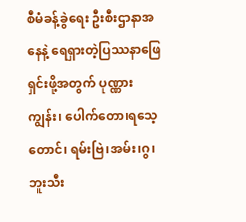စီမံခန့်ခွဲရေး ဦးစီးဌာနာအနေနဲ့ ရေရှားတဲ့ပြဿနာဖြေရှင်းဖို့အတွက် ပုဏ္ဏားကျွန်း၊ ပေါက်တော၊ရသေ့တောင်၊ ရမ်းဗြဲ၊အမ်း၊ဂွ၊ဘူးသီး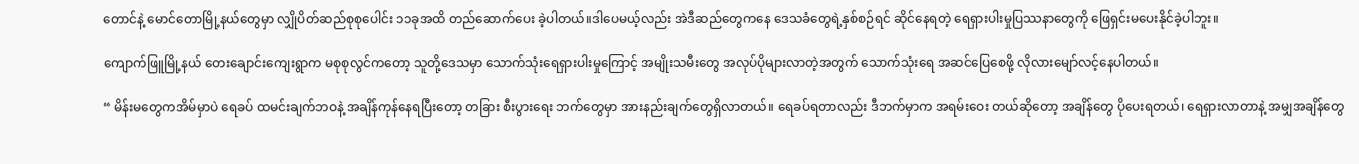တောင်နဲ့ မောင်တောမြို့နယ်တွေမှာ လျှိုပိတ်ဆည်စုစုပေါင်း ၁၁ခုအထိ တည်ဆောက်ပေး ခဲ့ပါတယ်။ဒါပေမယ့်လည်း အဲဒီဆည်တွေကနေ ဒေသခံတွေရဲ့နှစ်စဉ်ရင် ဆိုင်နေရတဲ့ ရေရှားပါးမှုပြဿနာတွေကို ဖြေရှင်းမပေးနိုင်ခဲ့ပါဘူး။

ကျောက်ဖြူမြို့နယ် တေးချောင်းကျေးရွာက မစုစုလွင်ကတော့ သူတို့ဒေသမှာ သောက်သုံးရေရှားပါးမှုကြောင့် အမျိုးသမီးတွေ အလုပ်ပိုများလာတဲ့အတွက် သောက်သုံးရေ အဆင်ပြေစေဖို့ လိုလားမျော်လင့်နေပါတယ်။

“ မိန်းမတွေကအိမ်မှာပဲ ရေခပ် ထမင်းချက်ဘဝနဲ့ အချိန်ကုန်နေရပြီးတော့ တခြား စီးပွားရေး ဘက်တွေမှာ အားနည်းချက်တွေရှိလာတယ်။ ရေခပ်ရတာလည်း ဒီဘက်မှာက အရမ်းဝေး တယ်ဆိုတော့ အချိန်တွေ ပိုပေးရတယ်၊ ရေရှားလာတာနဲ့ အမျှအချိန်တွေ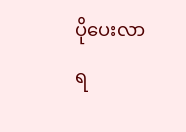ပိုပေးလာရ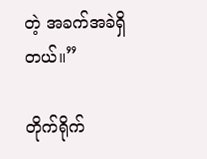တဲ့ အခက်အခဲရှိတယ်။”

တိုက်ရိုက်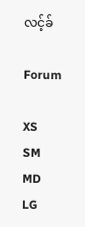လင့်ခ်

Forum

XS
SM
MD
LG